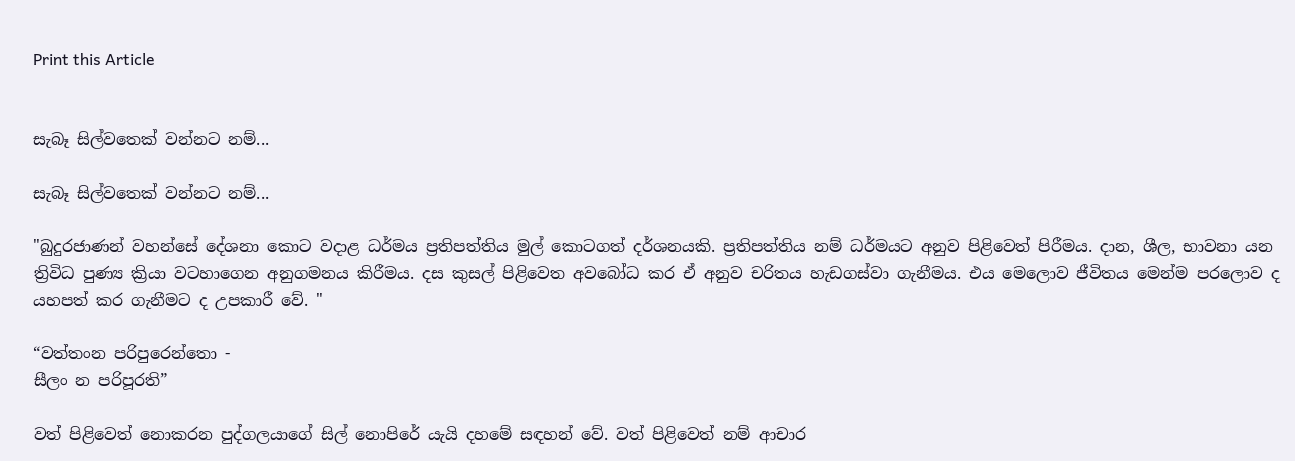Print this Article


සැබෑ සිල්වතෙක් වන්නට නම්...

සැබෑ සිල්වතෙක් වන්නට නම්...

"බුදුරජාණන් වහන්සේ දේශනා කොට වදාළ ධර්මය ප්‍රතිපත්තිය මුල් කොටගත් දර්ශනයකි. ප්‍රතිපත්තිය නම් ධර්මයට අනුව පිළිවෙත් පිරීමය. දාන, ශීල, භාවනා යන ත්‍රිවිධ පුණ්‍ය ක්‍රියා වටහාගෙන අනුගමනය කිරීමය. දස කුසල් පිළිවෙත අවබෝධ කර ඒ අනුව චරිතය හැඩගස්වා ගැනීමය. එය මෙලොව ජීවිතය මෙන්ම පරලොව ද යහපත් කර ගැනීමට ද උපකාරී වේ. "

“වත්තංන පරිපුරෙන්තො -
සීලං න පරිපූරති”

වත් පිළිවෙත් නොකරන පුද්ගලයාගේ සිල් නොපිරේ යැයි දහමේ සඳහන් වේ. වත් පිළිවෙත් නම් ආචාර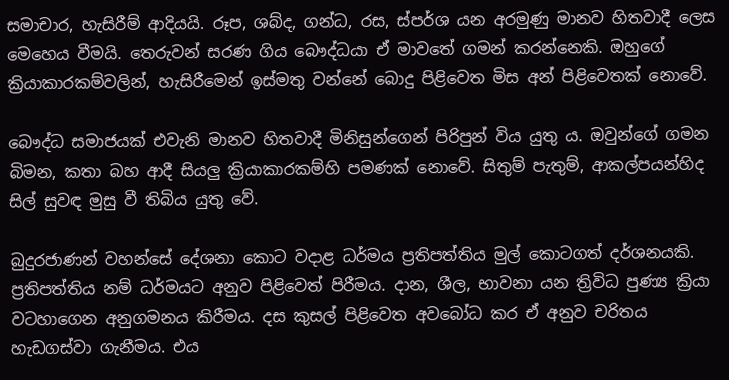සමාචාර, හැසිරීම් ආදියයි. රූප, ශබ්ද, ගන්ධ, රස, ස්පර්ශ යන අරමුණු මානව හිතවාදී ලෙස මෙහෙය වීමයි. තෙරුවන් සරණ ගිය බෞද්ධයා ඒ මාවතේ ගමන් කරන්නෙකි. ඔහුගේ ක්‍රියාකාරකම්වලින්, හැසිරීමෙන් ඉස්මතු වන්නේ බොදු පිළිවෙත මිස අන් පිළිවෙතක් නොවේ.

බෞද්ධ සමාජයක් එවැනි මානව හිතවාදී මිනිසුන්ගෙන් පිරිපුන් විය යුතු ය. ඔවුන්ගේ ගමන බිමන, කතා බහ ආදී සියලු ක්‍රියාකාරකම්හි පමණක් නොවේ. සිතුම් පැතුම්, ආකල්පයන්හිද සිල් සුවඳ මුසු වී තිබිය යුතු වේ.

බුදුරජාණන් වහන්සේ දේශනා කොට වදාළ ධර්මය ප්‍රතිපත්තිය මුල් කොටගත් දර්ශනයකි. ප්‍රතිපත්තිය නම් ධර්මයට අනුව පිළිවෙත් පිරීමය. දාන, ශීල, භාවනා යන ත්‍රිවිධ පුණ්‍ය ක්‍රියා වටහාගෙන අනුගමනය කිරීමය. දස කුසල් පිළිවෙත අවබෝධ කර ඒ අනුව චරිතය හැඩගස්වා ගැනීමය. එය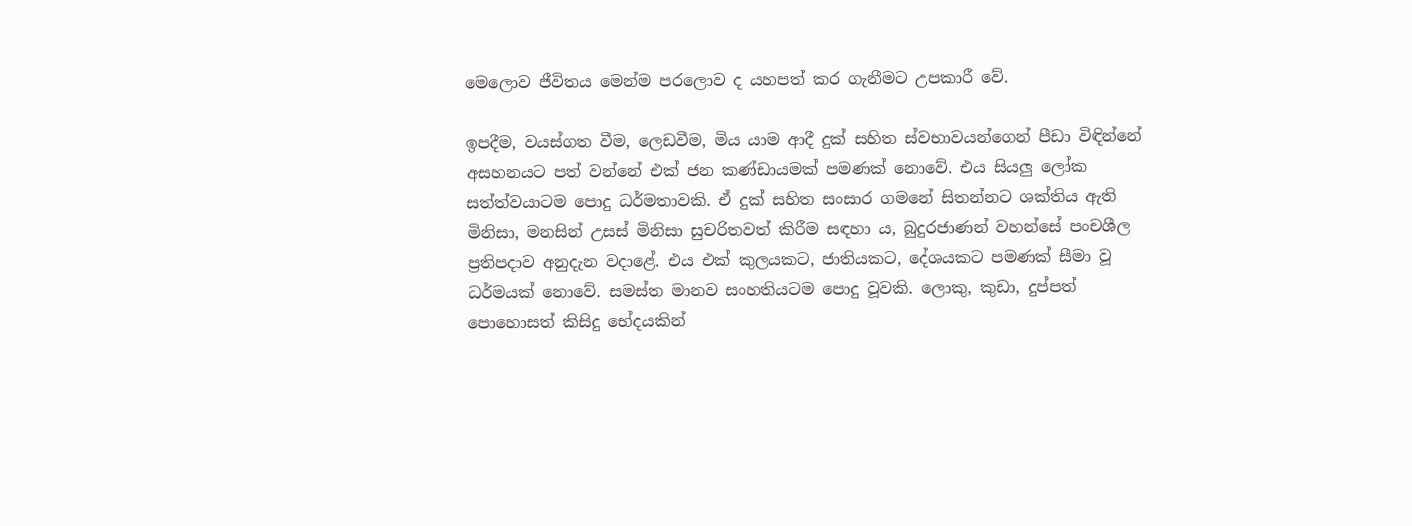මෙලොව ජීවිතය මෙන්ම පරලොව ද යහපත් කර ගැනීමට උපකාරී වේ.

ඉපදීම, වයස්ගත වීම, ලෙඩවීම, මිය යාම ආදී දුක් සහිත ස්වභාවයන්ගෙන් පීඩා විඳින්නේ අසහනයට පත් වන්නේ එක් ජන කණ්ඩායමක් පමණක් නොවේ. එය සියලු ලෝක සත්ත්වයාටම පොදු ධර්මතාවකි. ඒ දුක් සහිත සංසාර ගමනේ සිතන්නට ශක්තිය ඇති මිනිසා, මනසින් උසස් මිනිසා සුචරිතවත් කිරීම සඳහා ය, බුදුරජාණන් වහන්සේ පංචශීල ප්‍රතිපදාව අනුදැන වදාළේ. එය එක් කුලයකට, ජාතියකට, දේශයකට පමණක් සීමා වූ ධර්මයක් නොවේ. සමස්ත මානව සංහතියටම පොදු වූවකි. ලොකු, කුඩා, දුප්පත් පොහොසත් කිසිදු භේදයකින්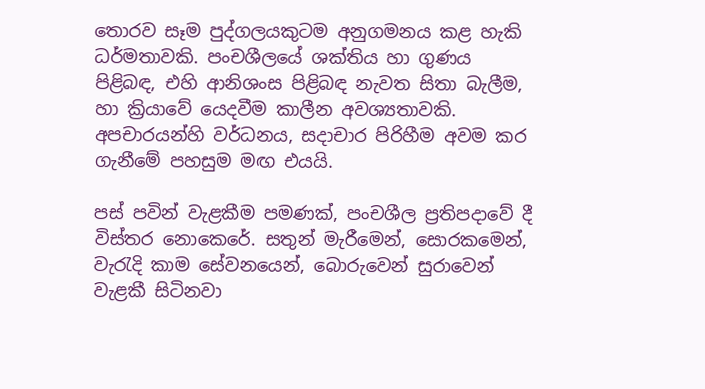තොරව සෑම පුද්ගලයකුටම අනුගමනය කළ හැකි ධර්මතාවකි. පංචශීලයේ ශක්තිය හා ගුණය පිළිබඳ, එහි ආනිශංස පිළිබඳ නැවත සිතා බැලීම, හා ක්‍රියාවේ යෙදවීම කාලීන අවශ්‍යතාවකි. අපචාරයන්හි වර්ධනය, සදාචාර පිරිහීම අවම කර ගැනීමේ පහසුම මඟ එයයි.

පස් පවින් වැළකීම පමණක්, පංචශීල ප්‍රතිපදාවේ දී විස්තර නොකෙරේ. සතුන් මැරීමෙන්, සොරකමෙන්, වැරැදි කාම සේවනයෙන්, බොරුවෙන් සුරාවෙන් වැළකී සිටිනවා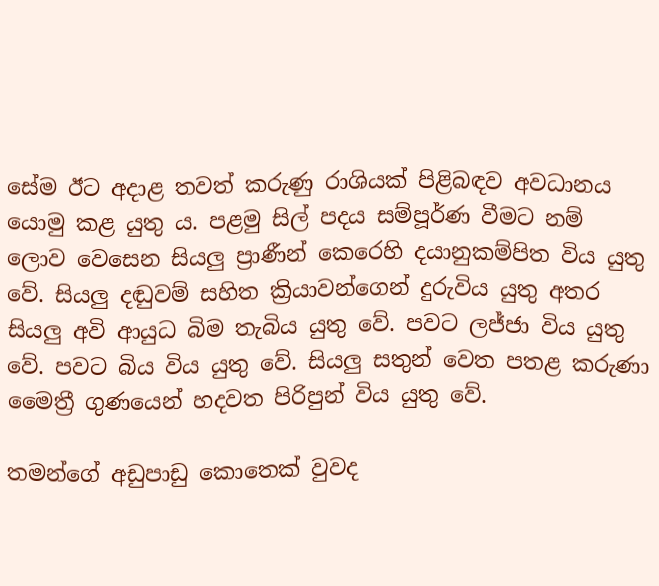සේම ඊට අදාළ තවත් කරුණු රාශියක් පිළිබඳව අවධානය යොමු කළ යුතු ය. පළමු සිල් පදය සම්පූර්ණ වීමට නම් ලොව වෙසෙන සියලු ප්‍රාණීන් කෙරෙහි දයානුකම්පිත විය යුතු වේ. සියලු දඬුවම් සහිත ක්‍රියාවන්ගෙන් දුරුවිය යුතු අතර සියලු අවි ආයුධ බිම තැබිය යුතු වේ. පවට ලජ්ජා විය යුතු වේ. පවට බිය විය යුතු වේ. සියලු සතුන් වෙත පතළ කරුණා මෛත්‍රී ගුණයෙන් හදවත පිරිපුන් විය යුතු වේ.

තමන්ගේ අඩුපාඩු කොතෙක් වුවද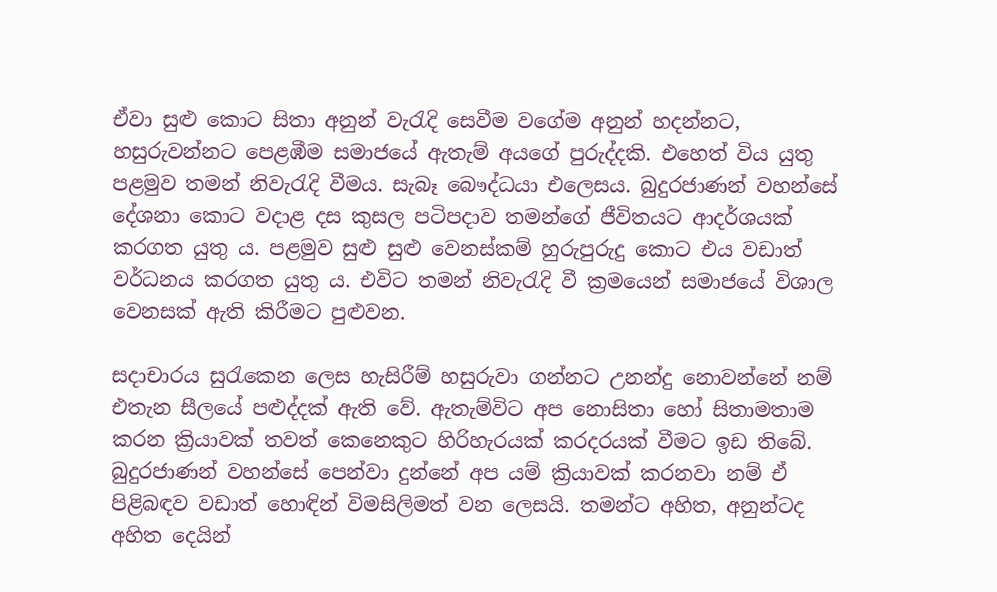ඒවා සුළු කොට සිතා අනුන් වැරැදි සෙවීම වගේම අනුන් හදන්නට, හසුරුවන්නට පෙළඹීම සමාජයේ ඇතැම් අයගේ පුරුද්දකි. එහෙත් විය යුතු පළමුව තමන් නිවැරැදි වීමය. සැබෑ බෞද්ධයා එලෙසය. බුදුරජාණන් වහන්සේ දේශනා කොට වදාළ දස කුසල පටිපදාව තමන්ගේ ජීවිතයට ආදර්ශයක් කරගත යුතු ය. පළමුව සුළු සුළු වෙනස්කම් හුරුපුරුදු කොට එය වඩාත් වර්ධනය කරගත යුතු ය. එවිට තමන් නිවැරැදි වී ක්‍රමයෙන් සමාජයේ විශාල වෙනසක් ඇති කිරීමට පුළුවන.

සදාචාරය සුරැකෙන ලෙස හැසිරීම් හසුරුවා ගන්නට උනන්දු නොවන්නේ නම් එතැන සීලයේ පළුද්දක් ඇති වේ. ඇතැම්විට අප නොසිතා හෝ සිතාමතාම කරන ක්‍රියාවක් තවත් කෙනෙකුට හිරිහැරයක් කරදරයක් වීමට ඉඩ තිබේ. බුදුරජාණන් වහන්සේ පෙන්වා දුන්නේ අප යම් ක්‍රියාවක් කරනවා නම් ඒ පිළිබඳව වඩාත් හොඳින් විමසිලිමත් වන ලෙසයි. තමන්ට අහිත, අනුන්ටද අහිත දෙයින්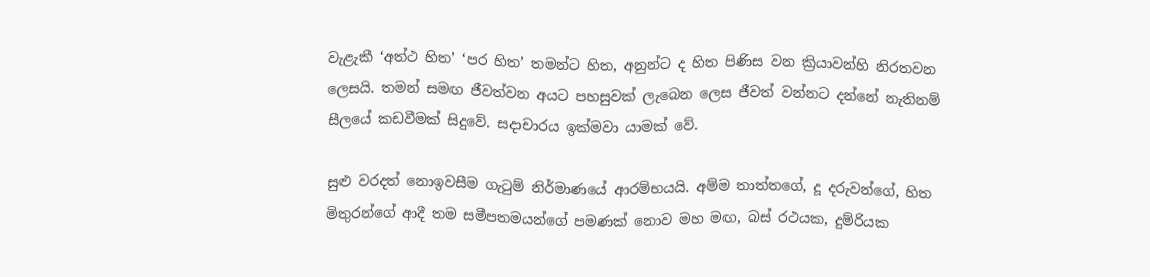වැළැකී ‘අත්ථ හිත’ ‘පර හිත’ තමන්ට හිත, අනුන්ට ද හිත පිණිස වන ක්‍රියාවන්හි නිරතවන ලෙසයි. තමන් සමඟ ජීවත්වන අයට පහසුවක් ලැබෙන ලෙස ජීවත් වන්නට දන්නේ නැතිනම් සීලයේ කඩවීමක් සිදුවේ. සදාචාරය ඉක්මවා යාමක් වේ.

සුළු වරදත් නොඉවසීම ගැටුම් නිර්මාණයේ ආරම්භයයි. අම්ම තාත්තගේ, දූ දරුවන්ගේ, හිත මිතුරන්ගේ ආදී තම සමීපතමයන්ගේ පමණක් නොව මහ මඟ, බස් රථයක, දුම්රියක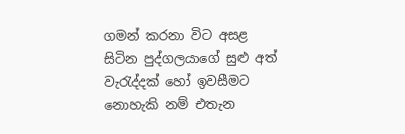ගමන් කරනා විට අසළ සිටින පුද්ගලයාගේ සුළු අත් වැරැද්දක් හෝ ඉවසීමට නොහැකි නම් එතැන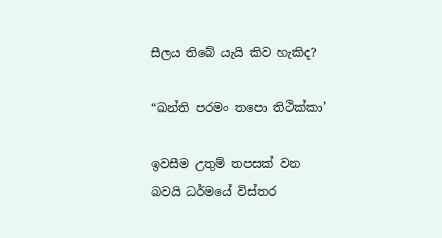සීලය තිබේ යැයි කිව හැකිද?

“ඛන්ති පරමං තපො තිථික්කා’

ඉවසීම උතුම් තපසක් වන බවයි ධර්මයේ විස්තර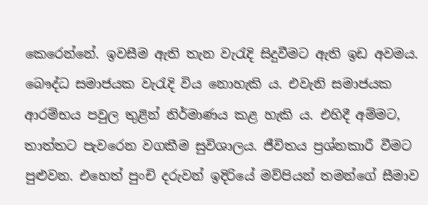කෙරෙන්නේ. ඉවසීම ඇති තැන වැරැදි සිදුවීමට ඇති ඉඩ අවමය. බෞද්ධ සමාජයක වැරැදි විය නොහැකි ය. එවැනි සමාජයක ආරම්භය පවුල තුළින් නිර්මාණය කළ හැකි ය. එහිදී අම්මට, තාත්තට පැවරෙන වගකීම සුවිශාලය. ජීවිතය ප්‍රශ්නකාරී වීමට පුළුවන. එහෙත් පුංචි දරුවන් ඉදිරියේ මව්පියන් තමන්ගේ සීමාව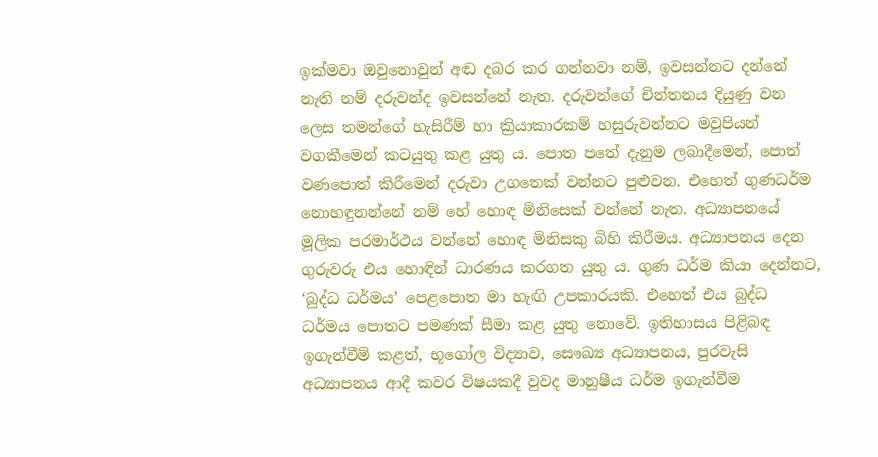ඉක්මවා ඔවුනොවුන් අඬ දබර කර ගන්නවා නම්, ඉවසන්නට දන්නේ නැති නම් දරුවන්ද ඉවසන්නේ නැත. දරුවන්ගේ චින්තනය දියුණු වන ලෙස තමන්ගේ හැසිරීම් හා ක්‍රියාකාරකම් හසුරුවන්නට මවුපියන් වගකීමෙන් කටයුතු කළ යුතු ය. පොත පතේ දැනුම ලබාදීමෙන්, පොත් වණපොත් කිරීමෙන් දරුවා උගතෙක් වන්නට පුළුවන. එහෙත් ගුණධර්ම නොහඳුනන්නේ නම් හේ හොඳ මිනිසෙක් වන්නේ නැත. අධ්‍යාපනයේ මූලික පරමාර්ථය වන්නේ හොඳ මිනිසකු බිහි කිරීමය. අධ්‍යාපනය දෙන ගුරුවරු එය හොඳින් ධාරණය කරගත යුතු ය. ගුණ ධර්ම කියා දෙන්නට, ‘බුද්ධ ධර්මය’ පෙළපොත මා හැඟි උපකාරයකි. එහෙත් එය බුද්ධ ධර්මය පොතට පමණක් සීමා කළ යුතු නොවේ. ඉතිහාසය පිළිබඳ ඉගැන්වීම් කළත්, භූගෝල විද්‍යාව, සෞඛ්‍ය අධ්‍යාපනය, පුරවැසි අධ්‍යාපනය ආදී කවර විෂයකදී වුවද මානුෂීය ධර්ම ඉගැන්වීම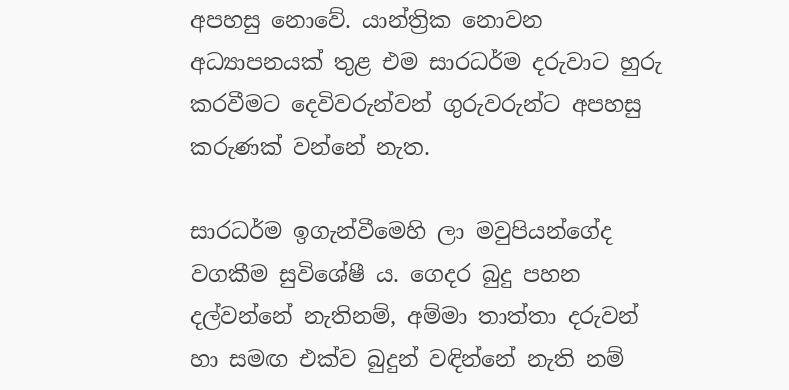අපහසු නොවේ. යාන්ත්‍රික නොවන අධ්‍යාපනයක් තුළ එම සාරධර්ම දරුවාට හුරු කරවීමට දෙවිවරුන්වන් ගුරුවරුන්ට අපහසු කරුණක් වන්නේ නැත.

සාරධර්ම ඉගැන්වීමෙහි ලා මවුපියන්ගේද වගකීම සුවිශේෂී ය. ගෙදර බුදු පහන දල්වන්නේ නැතිනම්, අම්මා තාත්තා දරුවන් හා සමඟ එක්ව බුදුන් වඳින්නේ නැති නම්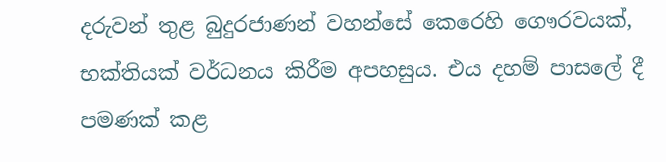දරුවන් තුළ බුදුරජාණන් වහන්සේ කෙරෙහි ගෞරවයක්, භක්තියක් වර්ධනය කිරීම අපහසුය. එය දහම් පාසලේ දී පමණක් කළ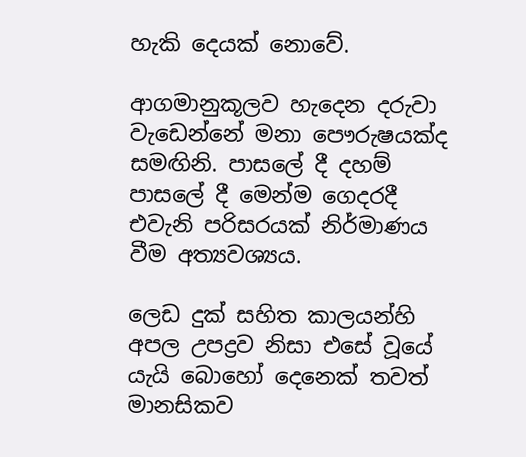හැකි දෙයක් නොවේ.

ආගමානුකූලව හැදෙන දරුවා වැඩෙන්නේ මනා පෞරුෂයක්ද සමඟිනි. පාසලේ දී දහම් පාසලේ දී මෙන්ම ගෙදරදී එවැනි පරිසරයක් නිර්මාණය වීම අත්‍යවශ්‍යය.

ලෙඩ දුක් සහිත කාලයන්හි අපල උපද්‍රව නිසා එසේ වූයේ යැයි බොහෝ දෙනෙක් තවත් මානසිකව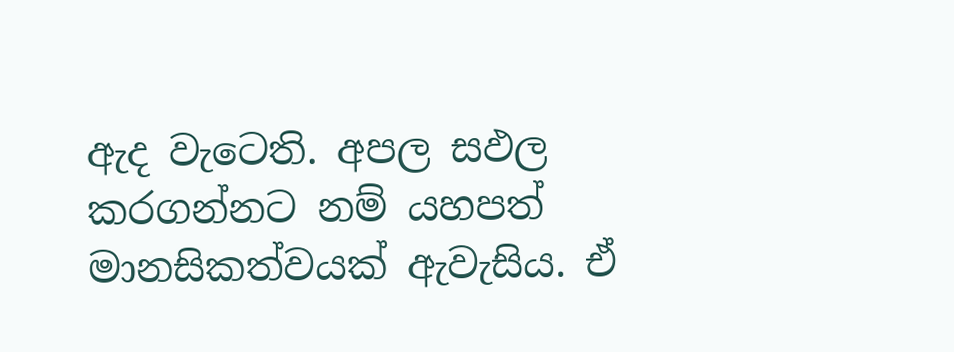ඇද වැටෙති. අපල සඵල කරගන්නට නම් යහපත් මානසිකත්වයක් ඇවැසිය. ඒ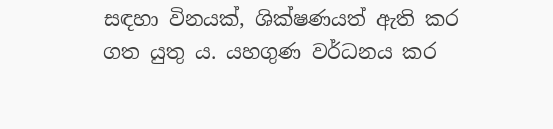සඳහා විනයක්, ශික්ෂණයත් ඇති කර ගත යුතු ය. යහගුණ වර්ධනය කර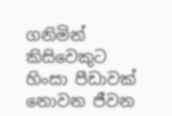ගනිමින් කිසිවෙකුට හිංසා පීඩාවක් නොවන ජීවන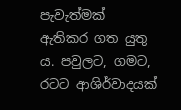පැවැත්මක් ඇතිකර ගත යුතු ය. පවුලට, ගමට, රටට ආශිර්වාදයක්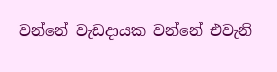වන්නේ වැඩදායක වන්නේ එවැනි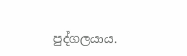පුද්ගලයාය.